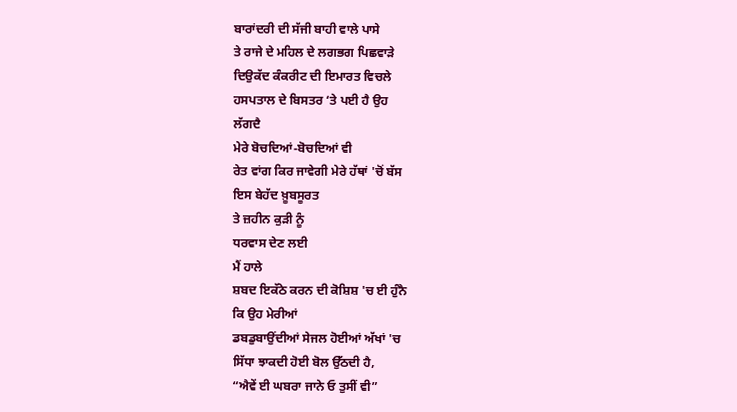ਬਾਰਾਂਦਰੀ ਦੀ ਸੱਜੀ ਬਾਹੀ ਵਾਲੇ ਪਾਸੇ
ਤੇ ਰਾਜੇ ਦੇ ਮਹਿਲ ਦੇ ਲਗਭਗ ਪਿਛਵਾੜੇ
ਦਿਉਕੱਦ ਕੰਕਰੀਟ ਦੀ ਇਮਾਰਤ ਵਿਚਲੇ
ਹਸਪਤਾਲ ਦੇ ਬਿਸਤਰ ‘ਤੇ ਪਈ ਹੈ ਉਹ
ਲੱਗਦੈ
ਮੇਰੇ ਬੋਚਦਿਆਂ-ਬੋਚਦਿਆਂ ਵੀ
ਰੇਤ ਵਾਂਗ ਕਿਰ ਜਾਵੇਗੀ ਮੇਰੇ ਹੱਥਾਂ 'ਚੋਂ ਬੱਸ
ਇਸ ਬੇਹੱਦ ਖ਼ੂਬਸੂਰਤ
ਤੇ ਜ਼ਹੀਨ ਕੁੜੀ ਨੂੰ
ਧਰਵਾਸ ਦੇਣ ਲਈ
ਮੈਂ ਹਾਲੇ
ਸ਼ਬਦ ਇਕੱਠੇ ਕਰਨ ਦੀ ਕੋਸ਼ਿਸ਼ 'ਚ ਈ ਹੁੰਨੈ
ਕਿ ਉਹ ਮੇਰੀਆਂ
ਡਬਡੁਬਾਉਂਦੀਆਂ ਸੇਜਲ ਹੋਈਆਂ ਅੱਖਾਂ 'ਚ
ਸਿੱਧਾ ਝਾਕਦੀ ਹੋਈ ਬੋਲ ਉੱਠਦੀ ਹੈ,
“ਐਵੇਂ ਈ ਘਬਰਾ ਜਾਨੇ ਓ ਤੁਸੀਂ ਵੀ”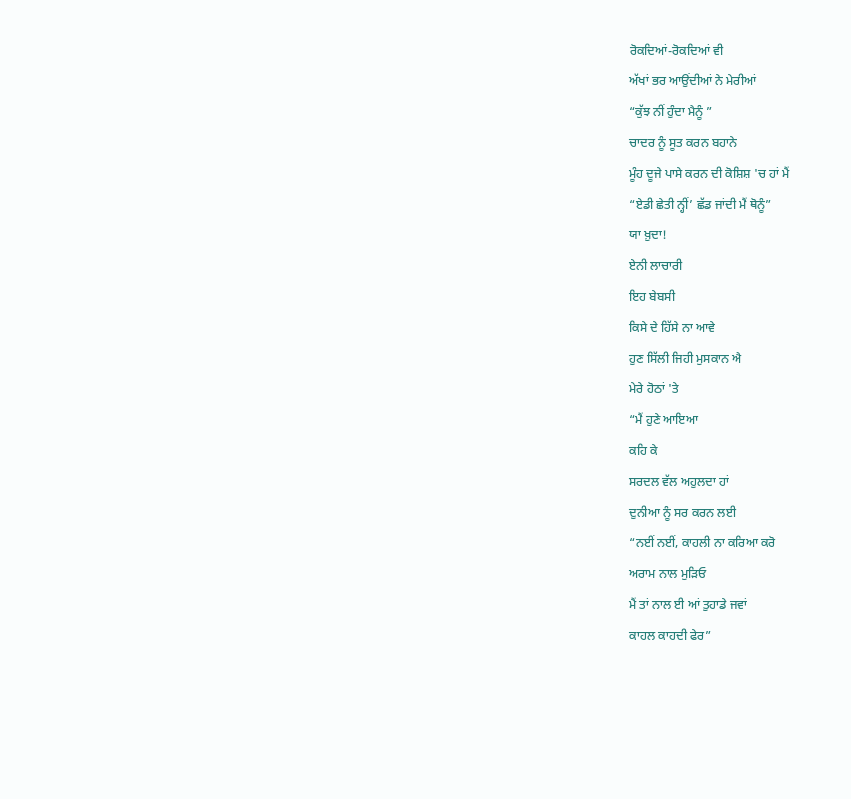ਰੋਕਦਿਆਂ-ਰੋਕਦਿਆਂ ਵੀ
ਅੱਖਾਂ ਭਰ ਆਉਂਦੀਆਂ ਨੇ ਮੇਰੀਆਂ
“ਕੁੱਝ ਨੀਂ ਹੁੰਦਾ ਮੈਨੂੰ ”
ਚਾਦਰ ਨੂੰ ਸੂਤ ਕਰਨ ਬਹਾਨੇ
ਮੂੰਹ ਦੂਜੇ ਪਾਸੇ ਕਰਨ ਦੀ ਕੋਸ਼ਿਸ਼ 'ਚ ਹਾਂ ਮੈਂ
“ਏਡੀ ਛੇਤੀ ਨ੍ਹੀਂ’ ਛੱਡ ਜਾਂਦੀ ਮੈਂ ਥੋਨੂੰ”
ਯਾ ਖ਼ੁਦਾ!
ਏਨੀ ਲਾਚਾਰੀ
ਇਹ ਬੇਬਸੀ
ਕਿਸੇ ਦੇ ਹਿੱਸੇ ਨਾ ਆਵੇ
ਹੁਣ ਸਿੱਲੀ ਜਿਹੀ ਮੁਸਕਾਨ ਐ
ਮੇਰੇ ਹੋਠਾਂ 'ਤੇ
“ਮੈਂ ਹੁਣੇ ਆਇਆ
ਕਹਿ ਕੇ
ਸਰਦਲ ਵੱਲ ਅਹੁਲਦਾ ਹਾਂ
ਦੁਨੀਆ ਨੂੰ ਸਰ ਕਰਨ ਲਈ
“ਨਈਂ ਨਈਂ, ਕਾਹਲੀ ਨਾ ਕਰਿਆ ਕਰੋ
ਅਰਾਮ ਨਾਲ ਮੁੜਿਓ
ਮੈਂ ਤਾਂ ਨਾਲ ਈ ਆਂ ਤੁਹਾਡੇ ਜਵਾਂ
ਕਾਹਲ ਕਾਹਦੀ ਫੇਰ”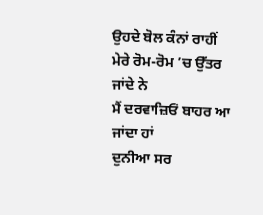ਉਹਦੇ ਬੋਲ ਕੰਨਾਂ ਰਾਹੀਂ
ਮੇਰੇ ਰੋਮ-ਰੋਮ ’ਚ ਉੱਤਰ ਜਾਂਦੇ ਨੇ
ਮੈਂ ਦਰਵਾਜ਼ਿਓਂ ਬਾਹਰ ਆ ਜਾਂਦਾ ਹਾਂ
ਦੁਨੀਆ ਸਰ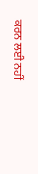ਕਰਨ ਲਈ ਨਹੀਂ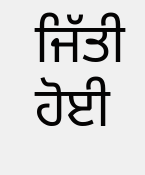ਜਿੱਤੀ ਹੋਈ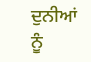ਦੁਨੀਆਂ ਨੂੰ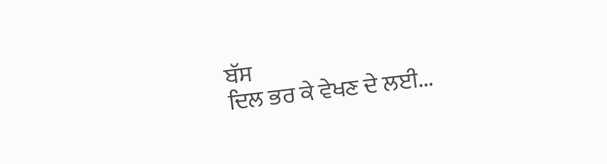ਬੱਸ
ਦਿਲ ਭਰ ਕੇ ਵੇਖਣ ਦੇ ਲਈ...